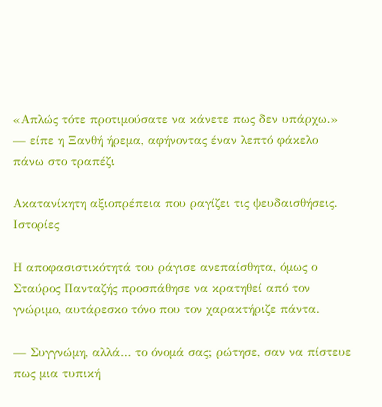«Απλώς τότε προτιμούσατε να κάνετε πως δεν υπάρχω.» — είπε η Ξανθή ήρεμα, αφήνοντας έναν λεπτό φάκελο πάνω στο τραπέζι

Ακατανίκητη αξιοπρέπεια που ραγίζει τις ψευδαισθήσεις.
Ιστορίες

Η αποφασιστικότητά του ράγισε ανεπαίσθητα, όμως ο Σταύρος Πανταζής προσπάθησε να κρατηθεί από τον γνώριμο, αυτάρεσκο τόνο που τον χαρακτήριζε πάντα.

— Συγγνώμη, αλλά… το όνομά σας; ρώτησε, σαν να πίστευε πως μια τυπική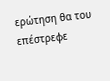ερώτηση θα του επέστρεφε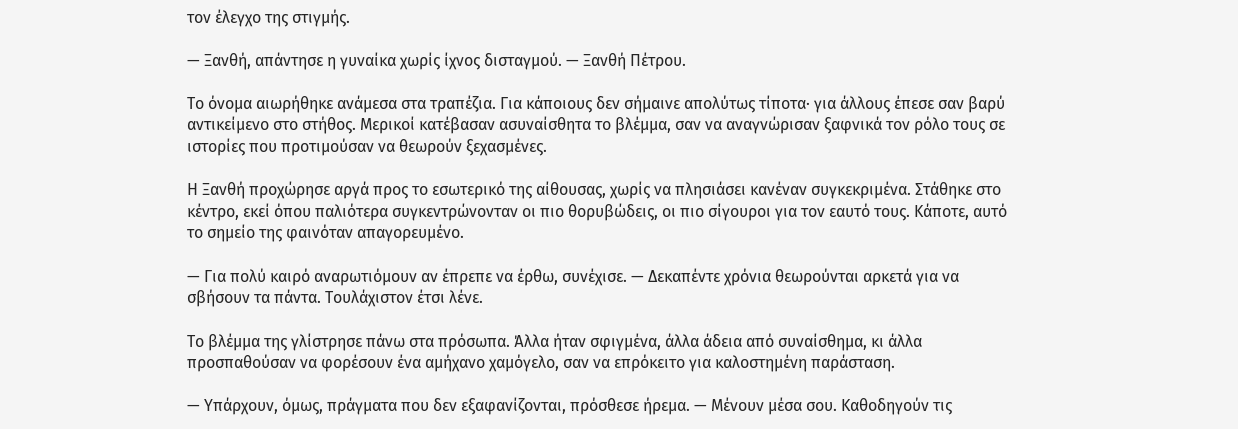τον έλεγχο της στιγμής.

— Ξανθή, απάντησε η γυναίκα χωρίς ίχνος δισταγμού. — Ξανθή Πέτρου.

Το όνομα αιωρήθηκε ανάμεσα στα τραπέζια. Για κάποιους δεν σήμαινε απολύτως τίποτα· για άλλους έπεσε σαν βαρύ αντικείμενο στο στήθος. Μερικοί κατέβασαν ασυναίσθητα το βλέμμα, σαν να αναγνώρισαν ξαφνικά τον ρόλο τους σε ιστορίες που προτιμούσαν να θεωρούν ξεχασμένες.

Η Ξανθή προχώρησε αργά προς το εσωτερικό της αίθουσας, χωρίς να πλησιάσει κανέναν συγκεκριμένα. Στάθηκε στο κέντρο, εκεί όπου παλιότερα συγκεντρώνονταν οι πιο θορυβώδεις, οι πιο σίγουροι για τον εαυτό τους. Κάποτε, αυτό το σημείο της φαινόταν απαγορευμένο.

— Για πολύ καιρό αναρωτιόμουν αν έπρεπε να έρθω, συνέχισε. — Δεκαπέντε χρόνια θεωρούνται αρκετά για να σβήσουν τα πάντα. Τουλάχιστον έτσι λένε.

Το βλέμμα της γλίστρησε πάνω στα πρόσωπα. Άλλα ήταν σφιγμένα, άλλα άδεια από συναίσθημα, κι άλλα προσπαθούσαν να φορέσουν ένα αμήχανο χαμόγελο, σαν να επρόκειτο για καλοστημένη παράσταση.

— Υπάρχουν, όμως, πράγματα που δεν εξαφανίζονται, πρόσθεσε ήρεμα. — Μένουν μέσα σου. Καθοδηγούν τις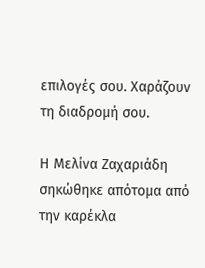επιλογές σου. Χαράζουν τη διαδρομή σου.

Η Μελίνα Ζαχαριάδη σηκώθηκε απότομα από την καρέκλα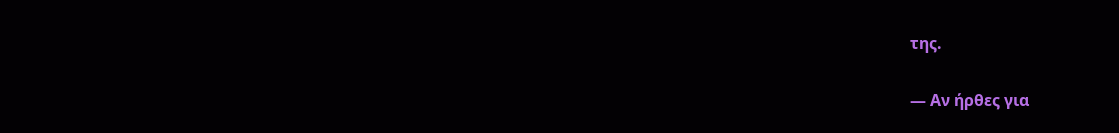της.

— Αν ήρθες για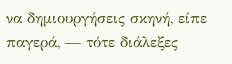να δημιουργήσεις σκηνή, είπε παγερά, — τότε διάλεξες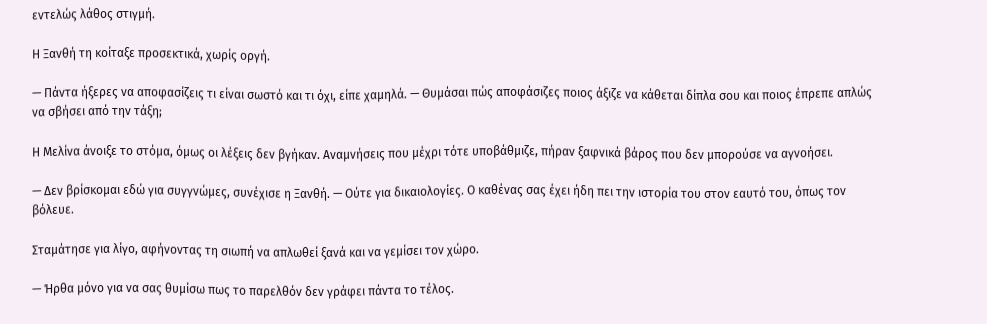εντελώς λάθος στιγμή.

Η Ξανθή τη κοίταξε προσεκτικά, χωρίς οργή.

— Πάντα ήξερες να αποφασίζεις τι είναι σωστό και τι όχι, είπε χαμηλά. — Θυμάσαι πώς αποφάσιζες ποιος άξιζε να κάθεται δίπλα σου και ποιος έπρεπε απλώς να σβήσει από την τάξη;

Η Μελίνα άνοιξε το στόμα, όμως οι λέξεις δεν βγήκαν. Αναμνήσεις που μέχρι τότε υποβάθμιζε, πήραν ξαφνικά βάρος που δεν μπορούσε να αγνοήσει.

— Δεν βρίσκομαι εδώ για συγγνώμες, συνέχισε η Ξανθή. — Ούτε για δικαιολογίες. Ο καθένας σας έχει ήδη πει την ιστορία του στον εαυτό του, όπως τον βόλευε.

Σταμάτησε για λίγο, αφήνοντας τη σιωπή να απλωθεί ξανά και να γεμίσει τον χώρο.

— Ήρθα μόνο για να σας θυμίσω πως το παρελθόν δεν γράφει πάντα το τέλος.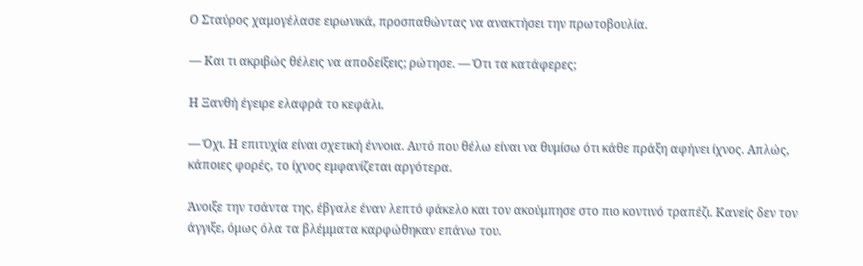Ο Σταύρος χαμογέλασε ειρωνικά, προσπαθώντας να ανακτήσει την πρωτοβουλία.

— Και τι ακριβώς θέλεις να αποδείξεις; ρώτησε. — Ότι τα κατάφερες;

Η Ξανθή έγειρε ελαφρά το κεφάλι.

— Όχι. Η επιτυχία είναι σχετική έννοια. Αυτό που θέλω είναι να θυμίσω ότι κάθε πράξη αφήνει ίχνος. Απλώς, κάποιες φορές, το ίχνος εμφανίζεται αργότερα.

Άνοιξε την τσάντα της, έβγαλε έναν λεπτό φάκελο και τον ακούμπησε στο πιο κοντινό τραπέζι. Κανείς δεν τον άγγιξε, όμως όλα τα βλέμματα καρφώθηκαν επάνω του.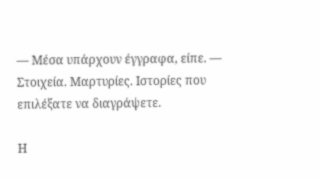— Μέσα υπάρχουν έγγραφα, είπε. — Στοιχεία. Μαρτυρίες. Ιστορίες που επιλέξατε να διαγράψετε.

Η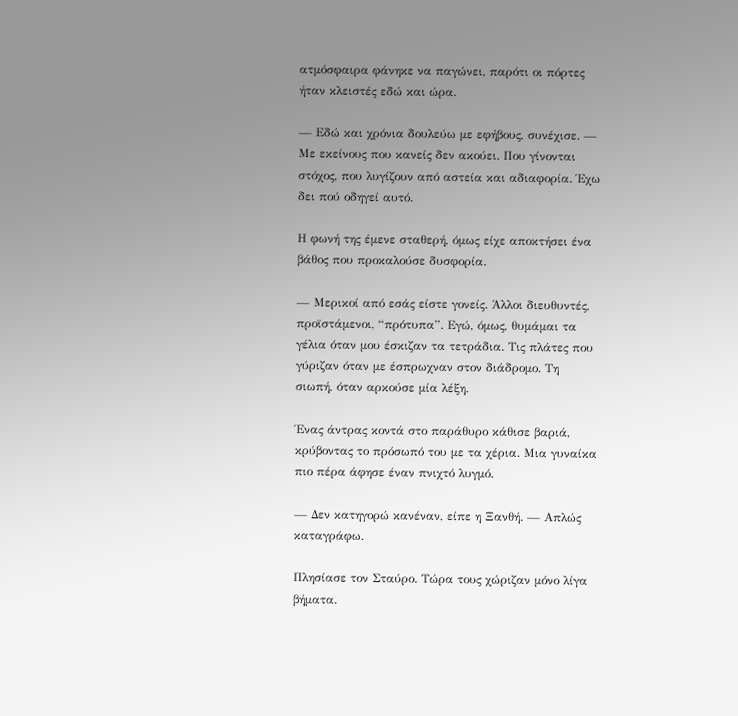ατμόσφαιρα φάνηκε να παγώνει, παρότι οι πόρτες ήταν κλειστές εδώ και ώρα.

— Εδώ και χρόνια δουλεύω με εφήβους, συνέχισε. — Με εκείνους που κανείς δεν ακούει. Που γίνονται στόχος, που λυγίζουν από αστεία και αδιαφορία. Έχω δει πού οδηγεί αυτό.

Η φωνή της έμενε σταθερή, όμως είχε αποκτήσει ένα βάθος που προκαλούσε δυσφορία.

— Μερικοί από εσάς είστε γονείς. Άλλοι διευθυντές, προϊστάμενοι, “πρότυπα”. Εγώ, όμως, θυμάμαι τα γέλια όταν μου έσκιζαν τα τετράδια. Τις πλάτες που γύριζαν όταν με έσπρωχναν στον διάδρομο. Τη σιωπή, όταν αρκούσε μία λέξη.

Ένας άντρας κοντά στο παράθυρο κάθισε βαριά, κρύβοντας το πρόσωπό του με τα χέρια. Μια γυναίκα πιο πέρα άφησε έναν πνιχτό λυγμό.

— Δεν κατηγορώ κανέναν, είπε η Ξανθή. — Απλώς καταγράφω.

Πλησίασε τον Σταύρο. Τώρα τους χώριζαν μόνο λίγα βήματα.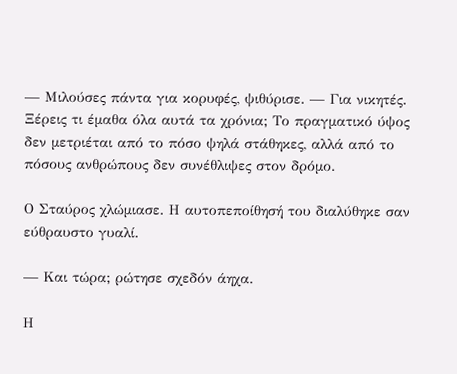— Μιλούσες πάντα για κορυφές, ψιθύρισε. — Για νικητές. Ξέρεις τι έμαθα όλα αυτά τα χρόνια; Το πραγματικό ύψος δεν μετριέται από το πόσο ψηλά στάθηκες, αλλά από το πόσους ανθρώπους δεν συνέθλιψες στον δρόμο.

Ο Σταύρος χλώμιασε. Η αυτοπεποίθησή του διαλύθηκε σαν εύθραυστο γυαλί.

— Και τώρα; ρώτησε σχεδόν άηχα.

Η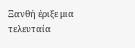Ξανθή έριξε μια τελευταία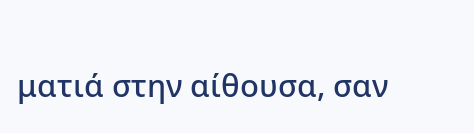ματιά στην αίθουσα, σαν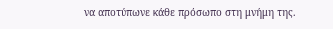να αποτύπωνε κάθε πρόσωπο στη μνήμη της.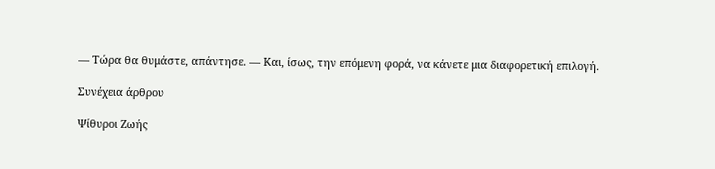— Τώρα θα θυμάστε, απάντησε. — Και, ίσως, την επόμενη φορά, να κάνετε μια διαφορετική επιλογή.

Συνέχεια άρθρου

Ψίθυροι Ζωής